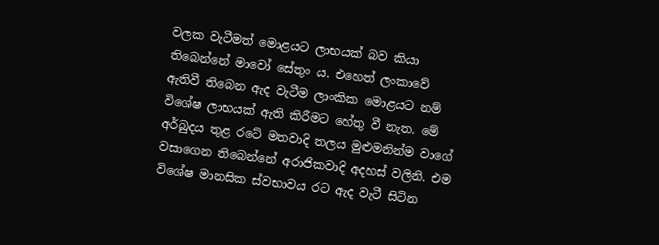වලක වැටීමත් මොළයට ලාභයක් බව කියා තිබෙන්නේ මාවෝ සේතුං ය. එහෙත් ලංකාවේ ඇතිවී තිබෙන ඇද වැටීම ලාංකික මොළයට නම් විශේෂ ලාභයක් ඇති කිරීමට හේතු වී නැත. මේ අර්බුදය තුළ රටේ මතවාදි තලය මුළුමනින්ම වාගේ වසාගෙන තිබෙන්නේ අරාජිකවාදි අදහස් වලිනි. එම විශේෂ මානසික ස්වභාවය රට ඇද වැටී සිටින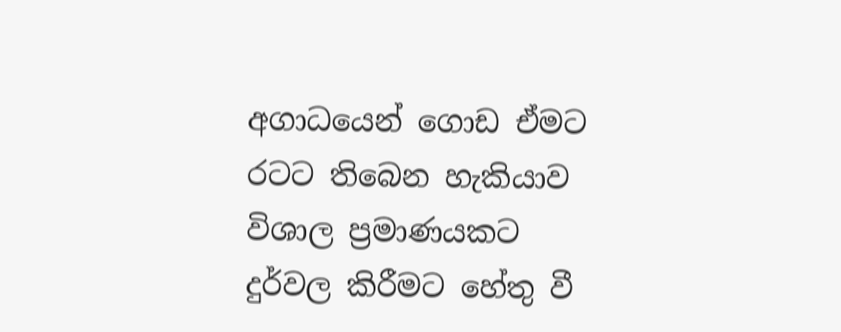අගාධයෙන් ගොඩ ඒමට රටට තිබෙන හැකියාව විශාල ප්‍රමාණයකට දුර්වල කිරීමට හේතු වී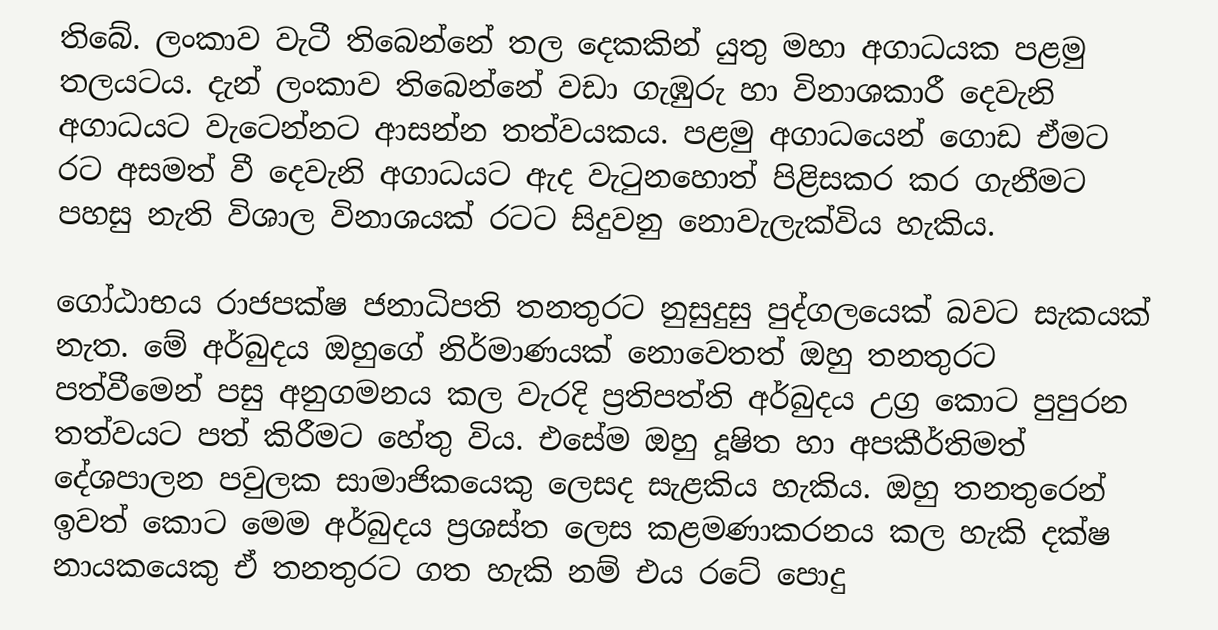තිබේ. ලංකාව වැටී තිබෙන්නේ තල දෙකකින් යුතු මහා අගාධයක පළමු තලයටය. දැන් ලංකාව තිබෙන්නේ වඩා ගැඹුරු හා විනාශකාරී දෙවැනි අගාධයට වැටෙන්නට ආසන්න තත්වයකය. පළමු අගාධයෙන් ගොඩ ඒමට රට අසමත් වී දෙවැනි අගාධයට ඇද වැටුනහොත් පිළිසකර කර ගැනීමට පහසු නැති විශාල විනාශයක් රටට සිදුවනු නොවැලැක්විය හැකිය.

ගෝඨාභය රාජපක්ෂ ජනාධිපති තනතුරට නුසුදුසු පුද්ගලයෙක් බවට සැකයක් නැත. මේ අර්බුදය ඔහුගේ නිර්මාණයක් නොවෙතත් ඔහු තනතුරට පත්වීමෙන් පසු අනුගමනය කල වැරදි ප්‍රතිපත්ති අර්බුදය උග්‍ර කොට පුපුරන තත්වයට පත් කිරීමට හේතු විය. එසේම ඔහු දූෂිත හා අපකීර්තිමත් දේශපාලන පවුලක සාමාජිකයෙකු ලෙසද සැළකිය හැකිය. ඔහු තනතුරෙන් ඉවත් කොට මෙම අර්බුදය ප්‍රශස්ත ලෙස කළමණාකරනය කල හැකි දක්ෂ නායකයෙකු ඒ තනතුරට ගත හැකි නම් එය රටේ පොදු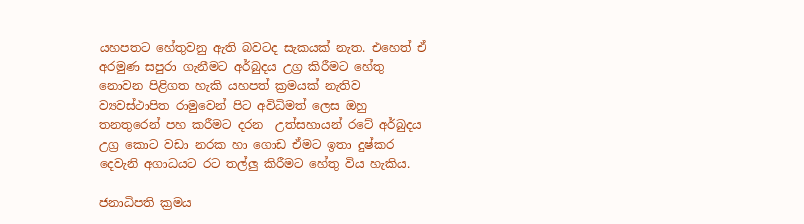යහපතට හේතුවනු ඇති බවටද සැකයක් නැත. එහෙත් ඒ අරමුණ සපුරා ගැනීමට අර්බුදය උග්‍ර කිරීමට හේතු නොවන පිළිගත හැකි යහපත් ක්‍රමයක් නැතිව ව්‍යවස්ථාපිත රාමුවෙන් පිට අවිධිමත් ලෙස ඔහු තනතුරෙන් පහ කරීමට දරන  උත්සහායන් රටේ අර්බුදය උග්‍ර කොට වඩා නරක හා ගොඩ ඒමට ඉතා දුෂ්කර දෙවැනි අගාධයට රට තල්ලු කිරීමට හේතු විය හැකිය.

ජනාධිපති ක්‍රමය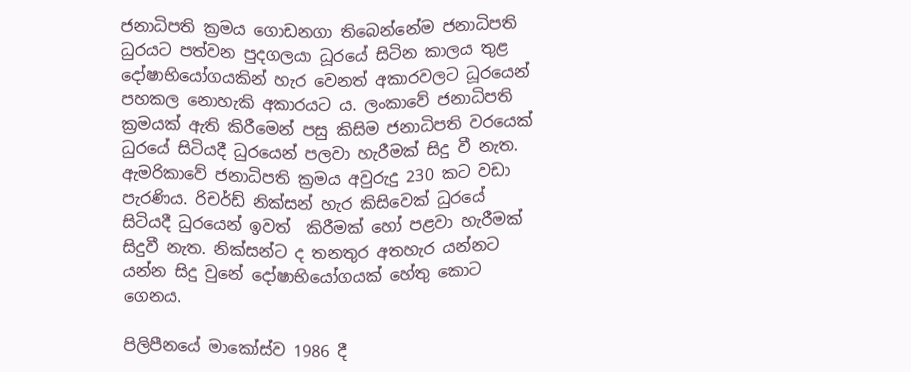ජනාධිපති ක්‍රමය ගොඩනගා තිබෙන්නේම ජනාධිපති ධුරයට පත්වන පුදගලයා ධූරයේ සිටින කාලය තුළ දෝෂාභියෝගයකින් හැර වෙනත් අකාරවලට ධූරයෙන් පහකල නොහැකි අකාරයට ය. ලංකාවේ ජනාධිපති ක්‍රමයක් ඇති කිරීමෙන් පසු කිසිම ජනාධිපති වරයෙක් ධුරයේ සිටියදී ධුරයෙන් පලවා හැරීමක් සිදු වී නැත. ඇමරිකාවේ ජනාධිපති ක්‍රමය අවුරුදු 230 කට වඩා පැරණිය. රිචර්ඩ් නික්සන් හැර කිසිවෙක් ධුරයේ සිටියදී ධුරයෙන් ඉවත්  කිරීමක් හෝ පළවා හැරීමක් සිදුවී නැත. නික්සන්ට ද තනතුර අතහැර යන්නට යන්න සිදු වුනේ දෝෂාභියෝගයක් හේතු කොට ගෙනය.

පිලිපීනයේ මාකෝස්ව 1986 දී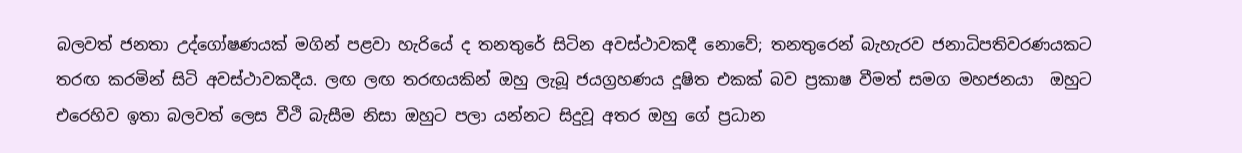බලවත් ජනතා උද්ගෝෂණයක් මගින් පළවා හැරියේ ද තනතුරේ සිටින අවස්ථාවකදී නොවේ; තනතුරෙන් බැහැරව ජනාධිපතිවරණයකට තරඟ කරමින් සිටි අවස්ථාවකදීය. ලඟ ලඟ තරඟයකින් ඔහු ලැබූ ජයග්‍රහණය දූෂිත එකක් බව ප්‍රකාෂ වීමත් සමග මහජනයා  ඔහුට එරෙහිව ඉතා බලවත් ලෙස වීථි බැසීම නිසා ඔහුට පලා යන්නට සිදුවූ අතර ඔහු ගේ ප්‍රධාන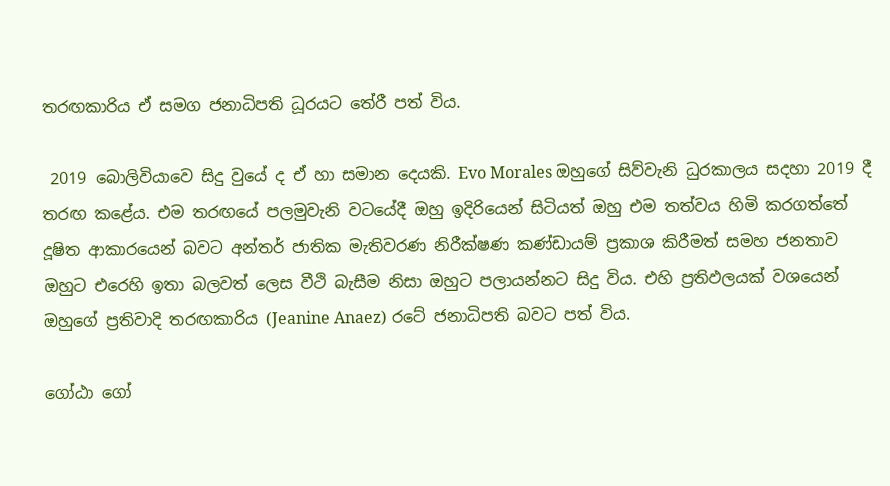තරඟකාරිය ඒ සමග ජනාධිපති ධූරයට තේරී පත් විය.

 2019 බොලිවියාවෙ සිදු වුයේ ද ඒ හා සමාන දෙයකි. Evo Morales ඔහුගේ සිව්වැනි ධුරකාලය සදහා 2019 දී තරඟ කළේය. එම තරඟයේ පලමුවැනි වටයේදී ඔහු ඉදිරියෙන් සිටියත් ඔහු එම තත්වය හිමි කරගත්තේ දූෂිත ආකාරයෙන් බවට අන්තර් ජාතික මැතිවරණ නිරීක්ෂණ කණ්ඩායම් ප්‍රකාශ කිරීමත් සමහ ජනතාව ඔහුට එරෙහි ඉතා බලවත් ලෙස වීථි බැසීම නිසා ඔහුට පලායන්නට සිදු විය. එහි ප්‍රතිඵලයක් වශයෙන් ඔහුගේ ප්‍රතිවාදි තරඟකාරිය (Jeanine Anaez) රටේ ජනාධිපති බවට පත් විය.

ගෝඨා ගෝ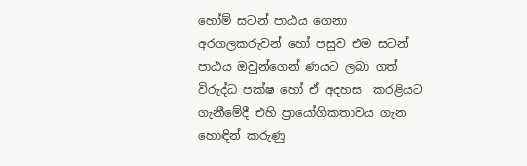හෝම් සටන් පාඨය ගෙනා අරගලකරුවන් හෝ පසුව එම සටන් පාඨය ඔවුන්ගෙන් ණයට ලබා ගත් විරුද්ධ පක්ෂ හෝ ඒ අදහස  කරළියට ගැනීමේදී එහි ප්‍රායෝගිකතාවය ගැන හොඳින් කරුණු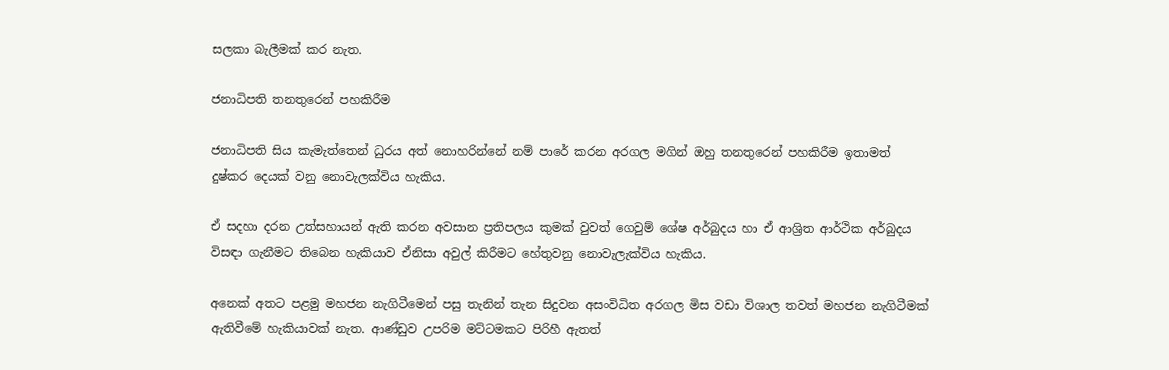සලකා බැලීමක් කර නැත.

ජනාධිපති තනතුරෙන් පහකිරීම

ජනාධිපති සිය කැමැත්තෙන් ධුරය අත් නොහරින්නේ නම් පාරේ කරන අරගල මගින් ඔහු තනතුරෙන් පහකිරීම ඉතාමත් දුෂ්කර දෙයක් වනු නොවැලක්විය හැකිය.

ඒ සදහා දරන උත්සහායන් ඇති කරන අවසාන ප්‍රතිපලය කුමක් වුවත් ගෙවුම් ශේෂ අර්බුදය හා ඒ ආශ්‍රිත ආර්ථික අර්බුදය විසඳා ගැනීමට තිබෙන හැකියාව ඒනිසා අවුල් කිරීමට හේතුවනු නොවැලැක්විය හැකිය.

අනෙක් අතට පළමු මහජන නැගිටීමෙන් පසු තැනින් තැන සිදුවන අසංවිධිත අරගල මිස වඩා විශාල තවත් මහජන නැගිටීමක් ඇතිවීමේ හැකියාවක් නැත. ආණ්ඩුව උපරිම මට්ටමකට පිරිහී ඇතත්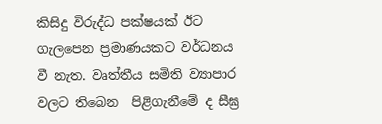කිසිදු විරුද්ධ පක්ෂයක් ඊට ගැලපෙන ප්‍රමාණයකට වර්ධනය වී නැත. වෘත්තීය සමිති ව්‍යාපාර වලට තිබෙන  පිළිගැනීමේ ද සීඝ්‍ර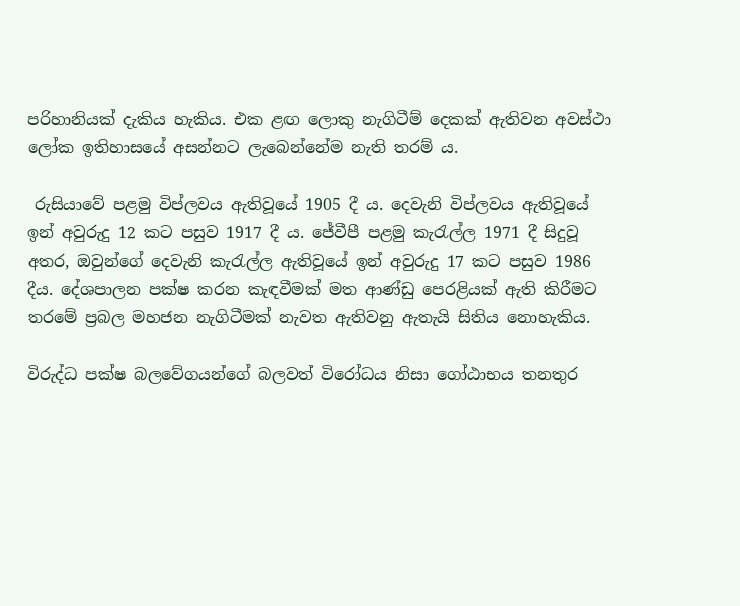පරිහානියක් දැකිය හැකිය. එක ළඟ ලොකු නැගිටීම් දෙකක් ඇතිවන අවස්ථා ලෝක ඉතිහාසයේ අසන්නට ලැබෙන්නේම නැති තරම් ය.

 රුසියාවේ පළමු විප්ලවය ඇතිවූයේ 1905 දී ය. දෙවැනි විප්ලවය ඇතිවූයේ ඉන් අවුරුදු 12 කට පසුව 1917 දී ය. ජේවීපී පළමු කැරැල්ල 1971 දී සිදුවූ අතර, ඔවුන්ගේ දෙවැනි කැරැල්ල ඇතිවූයේ ඉන් අවුරුදු 17 කට පසුව 1986 දීය. දේශපාලන පක්ෂ කරන කැඳවීමක් මත ආණ්ඩු පෙරළියක් ඇති කිරීමට තරමේ ප්‍රබල මහජන නැගිටීමක් නැවත ඇතිවනු ඇතැයි සිතිය නොහැකිය.

විරුද්ධ පක්ෂ බලවේගයන්ගේ බලවත් විරෝධය නිසා ගෝඨාභය තනතුර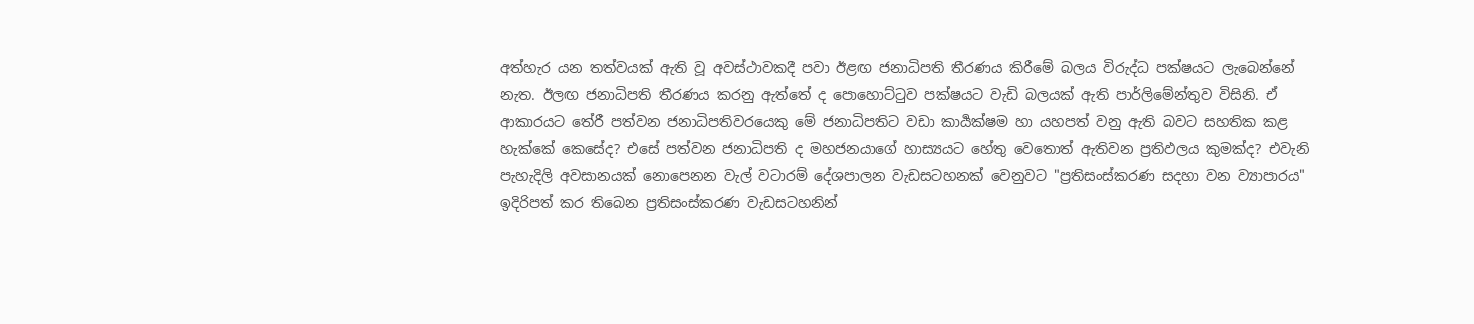අත්හැර යන තත්වයක් ඇති වූ අවස්ථාවකදී පවා ඊළඟ ජනාධිපති තීරණය කිරීමේ බලය විරුද්ධ පක්ෂයට ලැබෙන්නේ නැත. ඊලඟ ජනාධිපති තීරණය කරනු ඇත්තේ ද පොහොට්ටුව පක්ෂයට වැඩි බලයක් ඇති පාර්ලිමේන්තුව විසිනි. ඒ ආකාරයට තේරී පත්වන ජනාධිපතිවරයෙකු මේ ජනාධිපතිට වඩා කාර්‍යක්ෂම හා යහපත් වනු ඇති බවට සහතික කළ හැක්කේ කෙසේද? එසේ පත්වන ජනාධිපති ද මහජනයාගේ හාස්‍යයට හේතු වෙතොත් ඇතිවන ප්‍රතිඵලය කුමක්ද? එවැනි පැහැදිලි අවසානයක් නොපෙනන වැල් වටාරම් දේශපාලන වැඩසටහනක් වෙනුවට "ප්‍රතිසංස්කරණ සදහා වන ව්‍යාපාරය" ඉදිරිපත් කර තිබෙන ප්‍රතිසංස්කරණ වැඩසටහනින්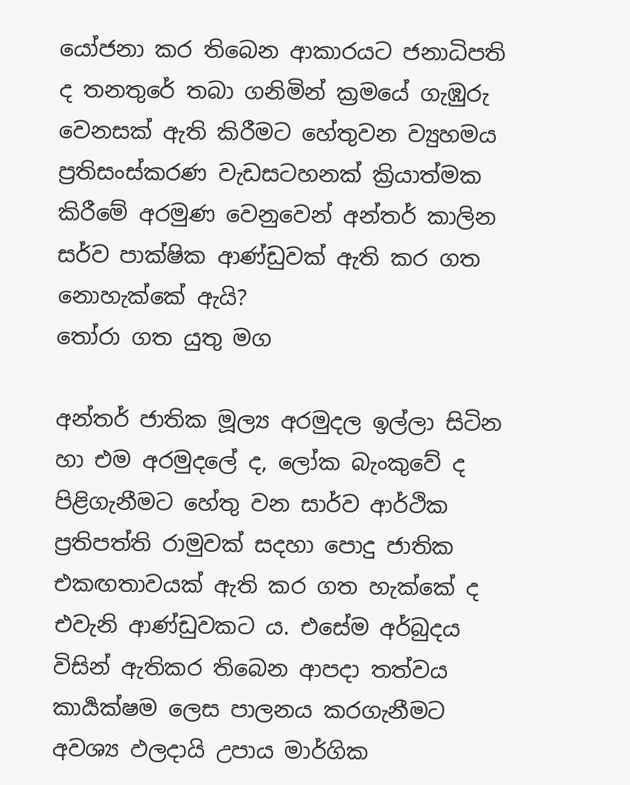යෝජනා කර තිබෙන ආකාරයට ජනාධිපති ද තනතුරේ තබා ගනිමින් ක්‍රමයේ ගැඹුරු වෙනසක් ඇති කිරීමට හේතුවන ව්‍යුහමය ප්‍රතිසංස්කරණ වැඩසටහනක් ක්‍රියාත්මක කිරීමේ අරමුණ වෙනුවෙන් අන්තර් කාලින සර්ව පාක්ෂික ආණ්ඩුවක් ඇති කර ගත නොහැක්කේ ඇයි?
තෝරා ගත යුතු මග

අන්තර් ජාතික මූල්‍ය අරමුදල ඉල්ලා සිටින හා එම අරමුදලේ ද, ලෝක බැංකුවේ ද පිළිගැනීමට හේතු වන සාර්ව ආර්ථික ප්‍රතිපත්ති රාමුවක් සදහා පොදු ජාතික එකඟතාවයක් ඇති කර ගත හැක්කේ ද එවැනි ආණ්ඩුවකට ය. එසේම අර්බුදය විසින් ඇතිකර තිබෙන ආපදා තත්වය කාර්‍යක්ෂම ලෙස පාලනය කරගැනීමට අවශ්‍ය ඵලදායි උපාය මාර්ගික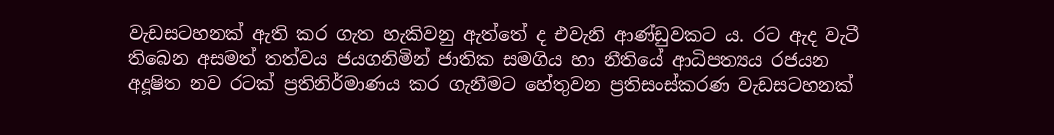වැඩසටහනක් ඇති කර ගැත හැකිවනු ඇත්තේ ද එවැනි ආණ්ඩුවකට ය. රට ඇද වැටී තිබෙන අසමත් තත්වය ජයගනිමින් ජාතික සමගිය හා නීතියේ ආධිපත්‍යය රජයන අදූෂිත නව රටක් ප්‍රතිනිර්මාණය කර ගැනීමට හේතුවන ප්‍රතිසංස්කරණ වැඩසටහනක්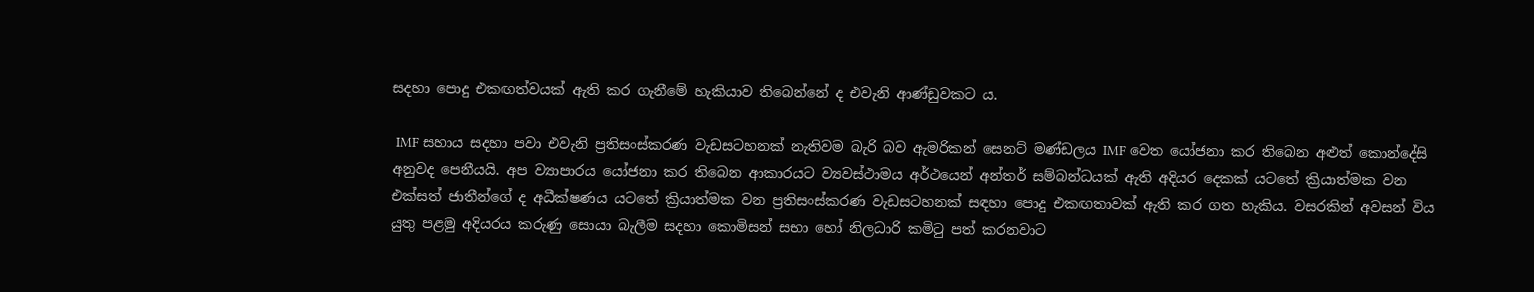සදහා පොදු එකඟත්වයක් ඇති කර ගැනීමේ හැකියාව තිබෙන්නේ ද එවැනි ආණ්ඩුවකට ය.

 IMF සහාය සදහා පවා එවැනි ප්‍රතිසංස්කරණ වැඩසටහනක් නැතිවම බැරි බව ඇමරිකන් සෙනට් මණ්ඩලය IMF වෙත යෝජනා කර තිබෙන අළුත් කොන්දේසි අනුවද පෙනීයයි. අප ව්‍යාපාරය යෝජනා කර තිබෙන ආකාරයට ව්‍යවස්ථාමය අර්ථයෙන් අන්තර් සම්බන්ධයක් ඇති අදියර දෙකක් යටතේ ක්‍රියාත්මක වන එක්සත් ජාතීන්ගේ ද අධීක්ෂණය යටතේ ක්‍රියාත්මක වන ප්‍රතිසංස්කරණ වැඩසටහනක් සඳහා පොදු එකඟතාවක් ඇති කර ගත හැකිය. වසරකින් අවසන් විය යුතු පළමු අදියරය කරුණු සොයා බැලීම සදහා කොමිසන් සභා හෝ නිලධාරි කමිටු පත් කරනවාට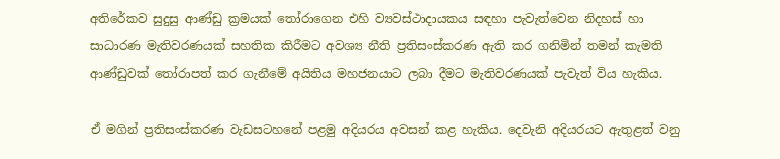අතිරේකව සුදුසු ආණ්ඩු ක්‍රමයක් තෝරාගෙන එහි ව්‍යවස්ථාදායකය සඳහා පැවැත්වෙන නිදහස් හා සාධාරණ මැතිවරණයක් සහතික කිරීමට අවශ්‍ය නීති ප්‍රතිසංස්කරණ ඇති කර ගනිමින් තමන් කැමති ආණ්ඩුවක් තෝරාපත් කර ගැනීමේ අයිතිය මහජනයාට ලබා දීමට මැතිවරණයක් පැවැත් විය හැකිය.

ඒ මගින් ප්‍රතිසංස්කරණ වැඩසටහනේ පළමු අදියරය අවසන් කළ හැකිය. දෙවැනි අදියරයට ඇතුළත් වනු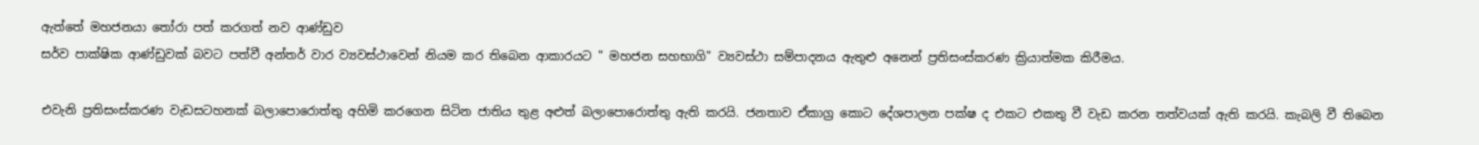ඇත්තේ මහජනයා තෝරා පත් කරගත් නව ආණ්ඩුව
සර්ව පාක්ෂික ආණ්ඩුවක් බවට පත්වී අන්තර් වාර ව්‍යවස්ථාවෙන් නියම කර තිබෙන ආකාරයට " මහජන සහභාගි" ව්‍යවස්ථා සම්පාදනය ඇතුළු අනෙන් ප්‍රතිසංස්කරණ ක්‍රියාත්මක කිරීමය.

එවැනි ප්‍රතිසංස්කරණ වැඩසටහනක් බලාපොරොත්තු අහිමි කරගෙන සිටින ජාතිය තුළ අළුත් බලාපොරොත්තු ඇති කරයි. ජනතාව ඒකාග්‍ර කොට දේශපාලන පක්ෂ ද එකට එකතු වී වැඩ කරන තත්වයක් ඇති කරයි. කැබලි වී තිබෙන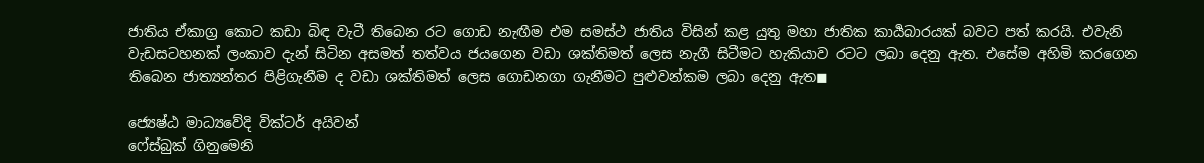ජාතිය ඒකාග්‍ර කොට කඩා බිඳ වැටී තිබෙන රට ගොඩ නැඟීම එම සමස්ථ ජාතිය විසින් කළ යුතු මහා ජාතික කාර්‍යබාරයක් බවට පත් කරයි. එවැනි වැඩසටහනක් ලංකාව දැන් සිටින අසමත් තත්වය ජයගෙන වඩා ශක්තිමත් ලෙස නැගී සිටීමට හැකියාව රටට ලබා දෙනු ඇත. එසේම අහිමි කරගෙන තිබෙන ජාත්‍යන්තර පිළිගැනීම ද වඩා ශක්තිමත් ලෙස ගොඩනගා ගැනීමට පුළුවන්කම ලබා දෙනු ඇත◼

ජ්‍යෙෂ්ඨ මාධ්‍යවේදි වික්ටර් අයිවන්
ෆේස්බුක් ගිනුමෙනි